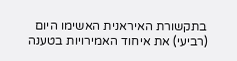בתקשורת האיראנית האשימו היום (רביעי) את איחוד האמירויות בטענה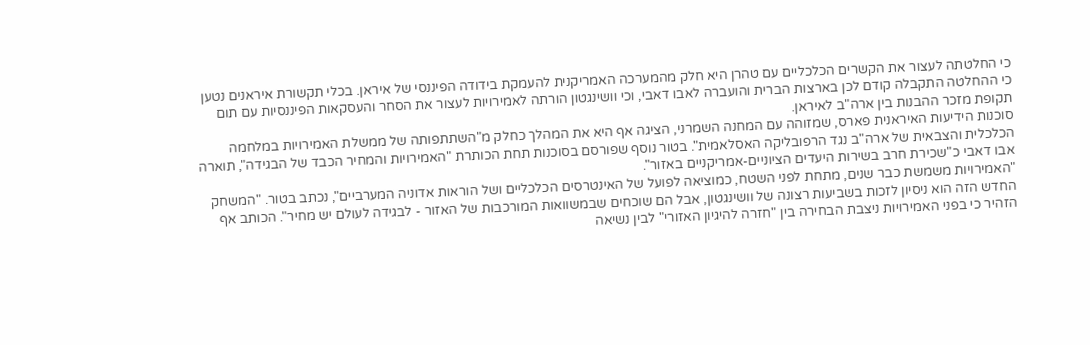כי החלטתה לעצור את הקשרים הכלכליים עם טהרן היא חלק מהמערכה האמריקנית להעמקת בידודה הפיננסי של איראן. בכלי תקשורת איראנים נטען כי ההחלטה התקבלה קודם לכן בארצות הברית והועברה לאבו דאבי, וכי וושינגטון הורתה לאמירויות לעצור את הסחר והעסקאות הפיננסיות עם תום תקופת מזכר ההבנות בין ארה"ב לאיראן.
סוכנות הידיעות האיראנית פארס, שמזוהה עם המחנה השמרני, הציגה אף היא את המהלך כחלק מ"השתתפותה של ממשלת האמירויות במלחמה הכלכלית והצבאית של ארה"ב נגד הרפובליקה האסלאמית". בטור נוסף שפורסם בסוכנות תחת הכותרת "האמירויות והמחיר הכבד של הבגידה", תוארה אבו דאבי כ"שכירת חרב בשירות היעדים הציוניים-אמריקניים באזור".
"האמירויות משמשת כבר שנים, מתחת לפני השטח, כמוציאה לפועל של האינטרסים הכלכליים ושל הוראות אדוניה המערביים", נכתב בטור. "המשחק החדש הזה הוא ניסיון לזכות בשביעות רצונה של וושינגטון, אבל הם שוכחים שבמשוואות המורכבות של האזור - לבגידה לעולם יש מחיר". הכותב אף הזהיר כי בפני האמירויות ניצבת הבחירה בין "חזרה להיגיון האזורי" לבין נשיאה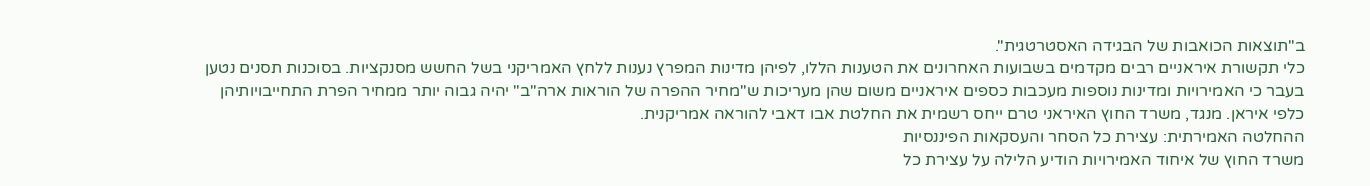ב"תוצאות הכואבות של הבגידה האסטרטגית".
כלי תקשורת איראניים רבים מקדמים בשבועות האחרונים את הטענות הללו, לפיהן מדינות המפרץ נענות ללחץ האמריקני בשל החשש מסנקציות. בסוכנות תסנים נטען בעבר כי האמירויות ומדינות נוספות מעכבות כספים איראניים משום שהן מעריכות ש"מחיר ההפרה של הוראות ארה"ב" יהיה גבוה יותר ממחיר הפרת התחייבויותיהן כלפי איראן. מנגד, משרד החוץ האיראני טרם ייחס רשמית את החלטת אבו דאבי להוראה אמריקנית.
ההחלטה האמירתית: עצירת כל הסחר והעסקאות הפיננסיות
משרד החוץ של איחוד האמירויות הודיע הלילה על עצירת כל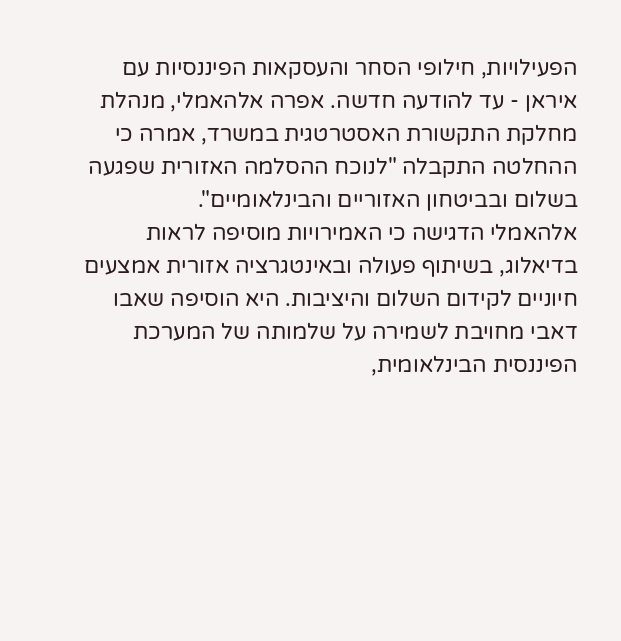הפעילויות, חילופי הסחר והעסקאות הפיננסיות עם איראן - עד להודעה חדשה. אפרה אלהאמלי, מנהלת מחלקת התקשורת האסטרטגית במשרד, אמרה כי ההחלטה התקבלה "לנוכח ההסלמה האזורית שפגעה בשלום ובביטחון האזוריים והבינלאומיים".
אלהאמלי הדגישה כי האמירויות מוסיפה לראות בדיאלוג, בשיתוף פעולה ובאינטגרציה אזורית אמצעים חיוניים לקידום השלום והיציבות. היא הוסיפה שאבו דאבי מחויבת לשמירה על שלמותה של המערכת הפיננסית הבינלאומית,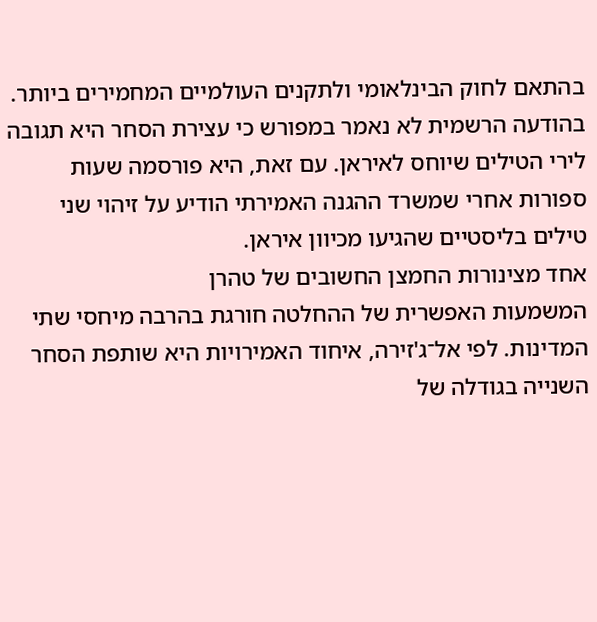בהתאם לחוק הבינלאומי ולתקנים העולמיים המחמירים ביותר.
בהודעה הרשמית לא נאמר במפורש כי עצירת הסחר היא תגובה לירי הטילים שיוחס לאיראן. עם זאת, היא פורסמה שעות ספורות אחרי שמשרד ההגנה האמירתי הודיע על זיהוי שני טילים בליסטיים שהגיעו מכיוון איראן.
אחד מצינורות החמצן החשובים של טהרן
המשמעות האפשרית של ההחלטה חורגת בהרבה מיחסי שתי המדינות. לפי אל־ג'זירה, איחוד האמירויות היא שותפת הסחר השנייה בגודלה של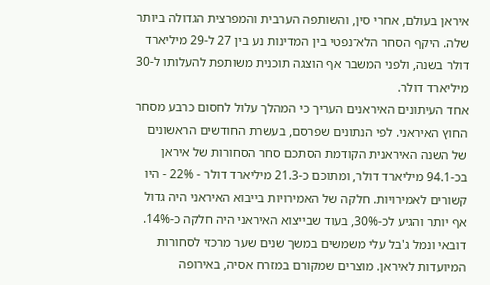איראן בעולם, אחרי סין, והשותפה הערבית והמפרצית הגדולה ביותר שלה. היקף הסחר הלא־נפטי בין המדינות נע בין 27 ל-29 מיליארד דולר בשנה, ולפני המשבר אף הוצגה תוכנית משותפת להעלותו ל-30 מיליארד דולר.
אחד העיתונים האיראנים העריך כי המהלך עלול לחסום כרבע מסחר החוץ האיראני. לפי הנתונים שפרסם, בעשרת החודשים הראשונים של השנה האיראנית הקודמת הסתכם סחר הסחורות של איראן בכ-94.1 מיליארד דולר, ומתוכם כ-21.3 מיליארד דולר - 22% - היו קשורים לאמירויות. חלקה של האמירויות בייבוא האיראני היה גדול אף יותר והגיע לכ-30%, בעוד שבייצוא האיראני היה חלקה כ-14%.
דובאי ונמל ג'בל עלי משמשים במשך שנים שער מרכזי לסחורות המיועדות לאיראן. מוצרים שמקורם במזרח אסיה, באירופה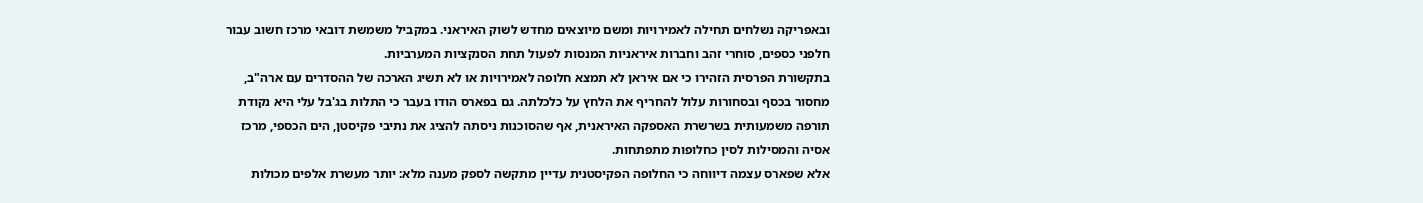ובאפריקה נשלחים תחילה לאמירויות ומשם מיוצאים מחדש לשוק האיראני. במקביל משמשת דובאי מרכז חשוב עבור חלפני כספים, סוחרי זהב וחברות איראניות המנסות לפעול תחת הסנקציות המערביות.
בתקשורת הפרסית הזהירו כי אם איראן לא תמצא חלופה לאמירויות או לא תשיג הארכה של ההסדרים עם ארה"ב, מחסור בכסף ובסחורות עלול להחריף את הלחץ על כלכלתה. גם בפארס הודו בעבר כי התלות בג'בל עלי היא נקודת תורפה משמעותית בשרשרת האספקה האיראנית, אף שהסוכנות ניסתה להציג את נתיבי פקיסטן, הים הכספי, מרכז אסיה והמסילות לסין כחלופות מתפתחות.
אלא שפארס עצמה דיווחה כי החלופה הפקיסטנית עדיין מתקשה לספק מענה מלא: יותר מעשרת אלפים מכולות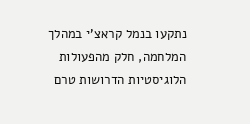נתקעו בנמל קראצ'י במהלך המלחמה, חלק מהפעולות הלוגיסטיות הדרושות טרם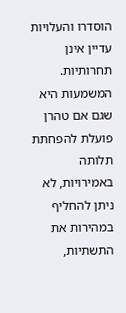הוסדרו והעלויות עדיין אינן תחרותיות. המשמעות היא שגם אם טהרן פועלת להפחתת תלותה באמירויות, לא ניתן להחליף במהירות את התשתיות,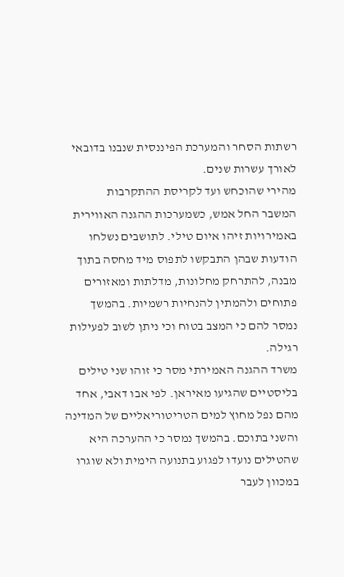רשתות הסחר והמערכת הפיננסית שנבנו בדובאי לאורך עשרות שנים.
מהירי שהוכחש ועד לקריסת ההתקרבות
המשבר החל אמש, כשמערכות ההגנה האווירית באמירויות זיהו איום טילי. לתושבים נשלחו הודעות שבהן התבקשו לתפוס מיד מחסה בתוך מבנה, להתרחק מחלונות, מדלתות ומאזורים פתוחים ולהמתין להנחיות רשמיות. בהמשך נמסר להם כי המצב בטוח וכי ניתן לשוב לפעילות רגילה.
משרד ההגנה האמירתי מסר כי זוהו שני טילים בליסטיים שהגיעו מאיראן. לפי אבו דאבי, אחד מהם נפל מחוץ למים הטריטוריאליים של המדינה והשני בתוכם. בהמשך נמסר כי ההערכה היא שהטילים נועדו לפגוע בתנועה הימית ולא שוגרו במכוון לעבר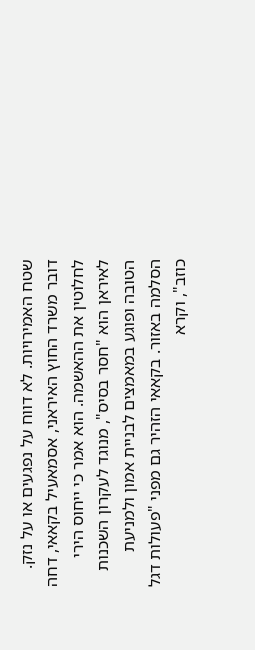שטח האמירויות. לא דווח על נפגעים או על נזק.
דובר משרד החוץ האיראני, אסמאעיל בקאאי, דחה לחלוטין את ההאשמה. הוא אמר כי ייחוס הירי לאיראן הוא "חסר בסיס", מנוגד לעקרון השכנות הטובה ופוגע במאמצים לבניית אמון ולמניעת הסלמה באזור. בקאאי הזהיר גם מפני "פעולות דגל כוזב", וקרא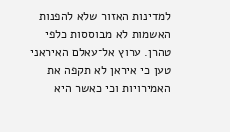למדינות האזור שלא להפנות האשמות לא מבוססות כלפי טהרן. ערוץ אל־עאלם האיראני טען כי איראן לא תקפה את האמירויות וכי כאשר היא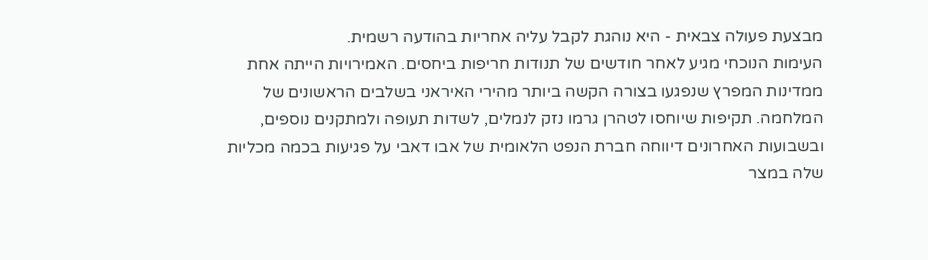מבצעת פעולה צבאית - היא נוהגת לקבל עליה אחריות בהודעה רשמית.
העימות הנוכחי מגיע לאחר חודשים של תנודות חריפות ביחסים. האמירויות הייתה אחת ממדינות המפרץ שנפגעו בצורה הקשה ביותר מהירי האיראני בשלבים הראשונים של המלחמה. תקיפות שיוחסו לטהרן גרמו נזק לנמלים, לשדות תעופה ולמתקנים נוספים, ובשבועות האחרונים דיווחה חברת הנפט הלאומית של אבו דאבי על פגיעות בכמה מכליות שלה במצר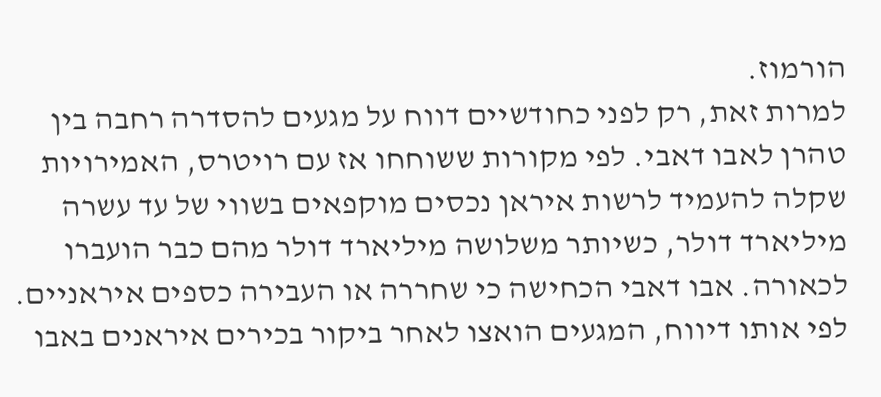הורמוז.
למרות זאת, רק לפני כחודשיים דווח על מגעים להסדרה רחבה בין טהרן לאבו דאבי. לפי מקורות ששוחחו אז עם רויטרס, האמירויות שקלה להעמיד לרשות איראן נכסים מוקפאים בשווי של עד עשרה מיליארד דולר, כשיותר משלושה מיליארד דולר מהם כבר הועברו לכאורה. אבו דאבי הכחישה כי שחררה או העבירה כספים איראניים.
לפי אותו דיווח, המגעים הואצו לאחר ביקור בכירים איראנים באבו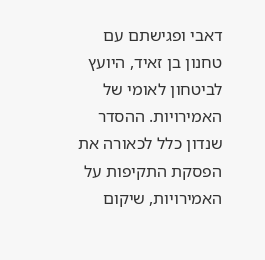דאבי ופגישתם עם טחנון בן זאיד, היועץ לביטחון לאומי של האמירויות. ההסדר שנדון כלל לכאורה את הפסקת התקיפות על האמירויות, שיקום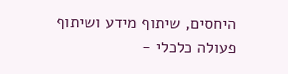היחסים, שיתוף מידע ושיתוף פעולה כלכלי -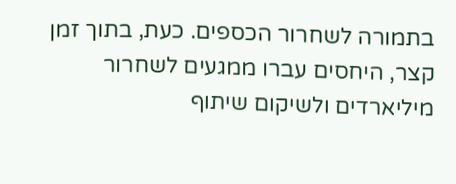בתמורה לשחרור הכספים. כעת, בתוך זמן קצר, היחסים עברו ממגעים לשחרור מיליארדים ולשיקום שיתוף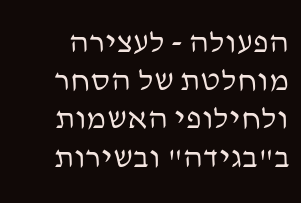הפעולה - לעצירה מוחלטת של הסחר ולחילופי האשמות ב"בגידה" ובשירות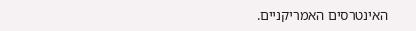האינטרסים האמריקניים.